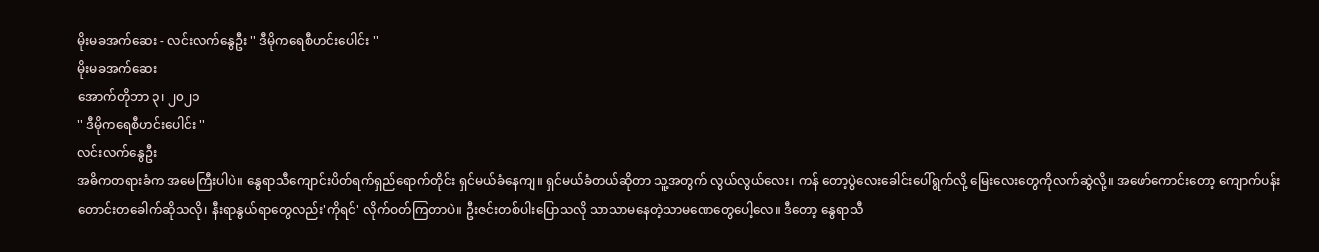မိုးမခအက်ဆေး - လင်းလက်နွေဦး '' ဒီမိုကရေစီဟင်းပေါင်း ''
မိုးမခအက်ဆေး
အောက်တိုဘာ ၃၊ ၂၀၂၁
'' ဒီမိုကရေစီဟင်းပေါင်း ''
လင်းလက်နွေဦး
အဓိကတရားခံက အမေကြီးပါပဲ။ နွေရာသီကျောင်းပိတ်ရက်ရှည်ရောက်တိုင်း ရှင်မယ်ခံနေကျ။ ရှင်မယ်ခံတယ်ဆိုတာ သူ့အတွက် လွယ်လွယ်လေး၊ ကန် တော့ပွဲလေးခေါင်းပေါ်ရွက်လို့ မြေးလေးတွေကိုလက်ဆွဲလို့။ အဖော်ကောင်းတော့ ကျောက်ပန်းတောင်းတခေါက်ဆိုသလို၊ နီးရာနွယ်ရာတွေလည်း'ကိုရင်' လိုက်ဝတ်ကြတာပဲ။ ဦးဇင်းတစ်ပါးပြောသလို သာသာမနေတဲ့သာမဏေတွေပေါ့လေ။ ဒီတော့ နွေရာသီ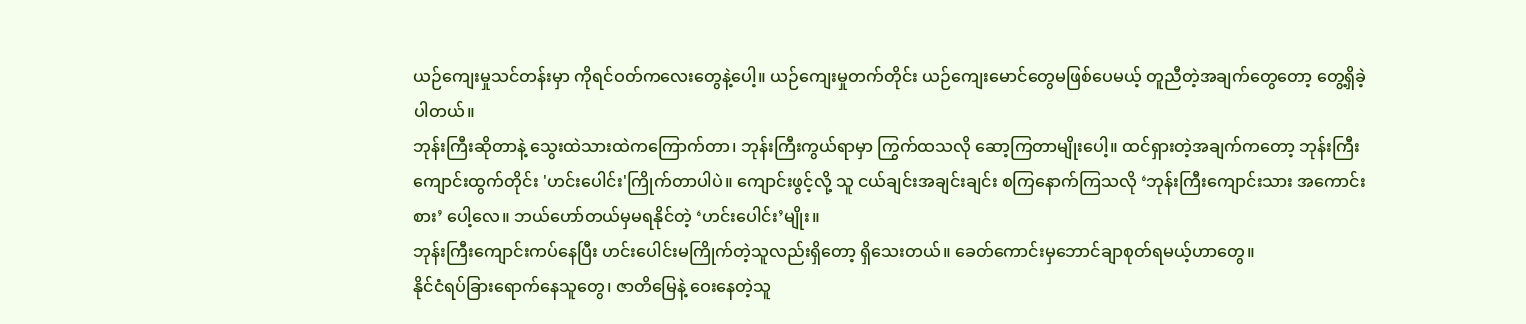ယဉ်ကျေးမှုသင်တန်းမှာ ကိုရင်ဝတ်ကလေးတွေနဲ့ပေါ့။ ယဉ်ကျေးမှုတက်တိုင်း ယဉ်ကျေးမောင်တွေမဖြစ်ပေမယ့် တူညီတဲ့အချက်တွေတော့ တွေ့ရှိခဲ့ပါတယ်။
ဘုန်းကြီးဆိုတာနဲ့ သွေးထဲသားထဲကကြောက်တာ၊ ဘုန်းကြီးကွယ်ရာမှာ ကြွက်ထသလို ဆော့ကြတာမျိုးပေါ့။ ထင်ရှားတဲ့အချက်ကတော့ ဘုန်းကြီး ကျောင်းထွက်တိုင်း 'ဟင်းပေါင်း'ကြိုက်တာပါပဲ။ ကျောင်းဖွင့်လို့ သူ ငယ်ချင်းအချင်းချင်း စကြနောက်ကြသလို ‘ဘုန်းကြီးကျောင်းသား အကောင်းစား’ ပေါ့လေ။ ဘယ်ဟော်တယ်မှမရနိုင်တဲ့ ‘ဟင်းပေါင်း’မျိုး။
ဘုန်းကြီးကျောင်းကပ်နေပြီး ဟင်းပေါင်းမကြိုက်တဲ့သူလည်းရှိတော့ ရှိသေးတယ်။ ခေတ်ကောင်းမှဘောင်ချာစုတ်ရမယ့်ဟာတွေ။
နိုင်ငံရပ်ခြားရောက်နေသူတွေ၊ ဇာတိမြေနဲ့ ဝေးနေတဲ့သူ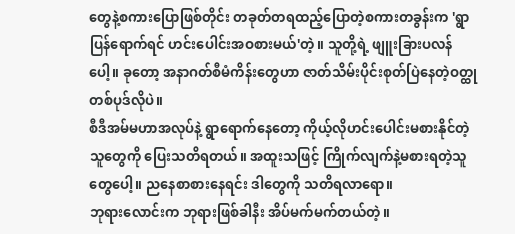တွေနဲ့စကားပြောဖြစ်တိုင်း တခုတ်တရထည့်ပြောတဲ့စကားတခွန်းက 'ရွာပြန်ရောက်ရင် ဟင်းပေါင်းအဝစားမယ်'တဲ့။ သူတို့ရဲ့ ဖျူးခြားပလန်ပေါ့။ ခုတော့ အနာဂတ်စီမံကိန်းတွေဟာ ဇာတ်သိမ်းပိုင်းစုတ်ပြဲနေတဲ့ဝတ္ထုတစ်ပုဒ်လိုပဲ။
စီဒီအမ်မဟာအလုပ်နဲ့ ရွာရောက်နေတော့ ကိုယ့်လိုဟင်းပေါင်းမစားနိုင်တဲ့သူတွေကို ပြေးသတိရတယ်။ အထူးသဖြင့် ကြိုက်လျက်နဲ့မစားရတဲ့သူတွေပေါ့။ ညနေစာစားနေရင်း ဒါတွေကို သတိရလာရော။
ဘုရားလောင်းက ဘုရားဖြစ်ခါနီး အိပ်မက်မက်တယ်တဲ့။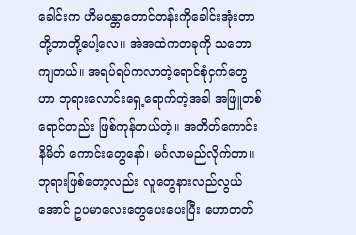ခေါင်းက ဟိမဝန္တာတောင်တန်းကိုခေါင်းအုံးတာတို့ဘာတို့ပေါ့လေ။ အဲအထဲကတခုကို သဘော ကျတယ်။ အရပ်ရပ်ကလာတဲ့ရောင်စုံငှက်တွေဟာ ဘုရားလောင်းရှေ့ရောက်တဲ့အခါ အဖြူတစ်ရောင်တည်း ဖြစ်ကုန်တယ်တဲ့။ အတိတ်ကောင်း နိမိတ် ကောင်းတွေနော်၊ မင်္ဂလာမည်လိုက်တာ။
ဘုရားဖြစ်တော့လည်း လူတွေနားလည်လွယ်အောင် ဥပမာလေးတွေပေးပေးပြီး ဟောတတ်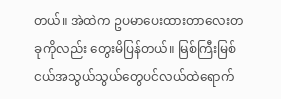တယ်။ အဲထဲက ဥပမာပေးထားတာလေးတခုကိုလည်း တွေးမိပြန်တယ်။ မြစ်ကြီးမြစ်ငယ်အသွယ်သွယ်တွေပင်လယ်ထဲရောက်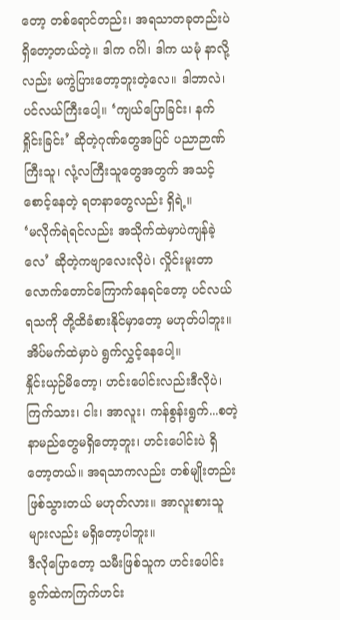တော့ တစ်ရောင်တည်း၊ အရသာတခုတည်းပဲ ရှိတော့တယ်တဲ့။ ဒါက ဂင်္ဂါ၊ ဒါက ယမုံ နာလို့လည်း မကွဲပြားတော့ဘူးတဲ့လေ။ ဒါဘာလဲ၊ ပင်လယ်ကြီးပေါ့။ ‘ကျယ်ပြောခြင်း၊ နက်ရှိုင်းခြင်း’ ဆိုတဲ့ဂုဏ်တွေအပြင် ပညာဉာဏ်ကြီးသူ၊ လုံ့လကြီးသူတွေအတွက် အသင့်စောင့်နေတဲ့ ရတနာတွေလည်း ရှိရဲ့။
‘မလိုက်ရဲရင်လည်း အသိုက်ထဲမှာပဲကျန်ခဲ့လေ’ ဆိုတဲ့ကဗျာလေးလိုပဲ၊ လှိုင်းမူးတာလောက်တောင်ကြောက်နေရင်တော့ ပင်လယ်ရသကို တို့ထိခံစားနိုင်မှာတော့ မဟုတ်ပါဘူး။ အိပ်မက်ထဲမှာပဲ ရွက်လွှင့်နေပေါ့။
နှိုင်းယှဉ်မိတော့၊ ဟင်းပေါင်းလည်းဒီလိုပဲ၊ ကြက်သား၊ ငါး၊ အာလူး၊ ကန်စွန်းရွက်...စတဲ့နာမည်တွေမရှိတော့ဘူး၊ ဟင်းပေါင်းပဲ ရှိတော့တယ်။ အရသာကလည်း တစ်မျိုးတည်း ဖြစ်သွားတယ် မဟုတ်လား။ အာလူးစားသူများလည်း မရှိတော့ပါဘူး။
ဒီလိုပြောတော့ သမီးဖြစ်သူက ဟင်းပေါင်းခွက်ထဲကကြက်ဟင်း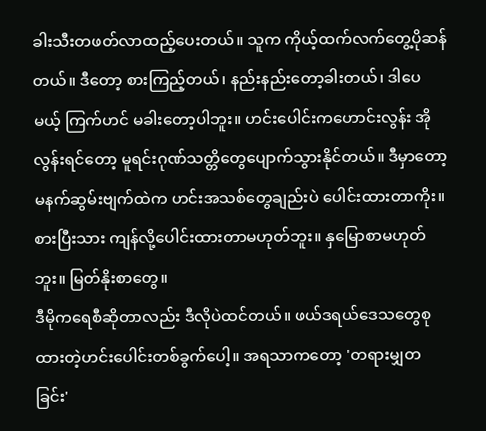ခါးသီးတဖတ်လာထည့်ပေးတယ်။ သူက ကိုယ့်ထက်လက်တွေ့ပိုဆန်တယ်။ ဒီတော့ စားကြည့်တယ်၊ နည်းနည်းတော့ခါးတယ်၊ ဒါပေမယ့် ကြက်ဟင် မခါးတော့ပါဘူး။ ဟင်းပေါင်းကဟောင်းလွန်း အိုလွန်းရင်တော့ မူရင်းဂုဏ်သတ္တိတွေပျောက်သွားနိုင်တယ်။ ဒီမှာတော့ မနက်ဆွမ်းဗျက်ထဲက ဟင်းအသစ်တွေချည်းပဲ ပေါင်းထားတာကိုး။ စားပြီးသား ကျန်လို့ပေါင်းထားတာမဟုတ်ဘူး။ နှမြောစာမဟုတ်ဘူး။ မြတ်နိုးစာတွေ။
ဒီမိုကရေစီဆိုတာလည်း ဒီလိုပဲထင်တယ်။ ဖယ်ဒရယ်ဒေသတွေစုထားတဲ့ဟင်းပေါင်းတစ်ခွက်ပေါ့။ အရသာကတော့ 'တရားမျှတခြင်း'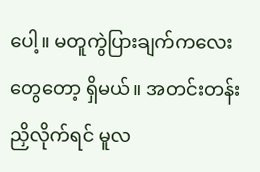ပေါ့။ မတူကွဲပြားချက်ကလေးတွေတော့ ရှိမယ်။ အတင်းတန်းညှိလိုက်ရင် မူလ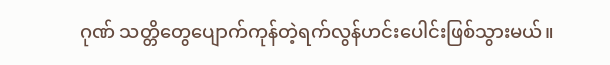ဂုဏ် သတ္တိတွေပျောက်ကုန်တဲ့ရက်လွန်ဟင်းပေါင်းဖြစ်သွားမယ်။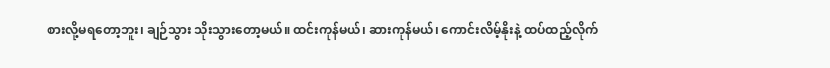စားလို့မရတော့ဘူး၊ ချဉ်သွား သိုးသွားတော့မယ်။ ထင်းကုန်မယ်၊ ဆားကုန်မယ်၊ ကောင်းလိမ့်နိုးနဲ့ ထပ်ထည့်လိုက်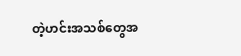တဲ့ဟင်းအသစ်တွေအ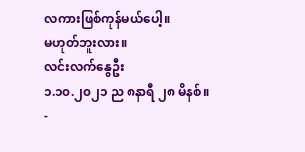လကားဖြစ်ကုန်မယ်ပေါ့။
မဟုတ်ဘူးလား။
လင်းလက်နွေဦး
၁.၁၀.၂၀၂၁ ည ၈နာရီ ၂၈ မိနစ်။
-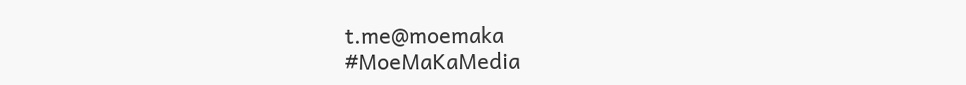t.me@moemaka
#MoeMaKaMedia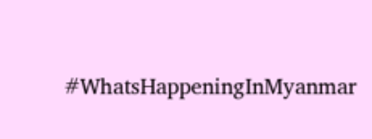#WhatsHappeningInMyanmar